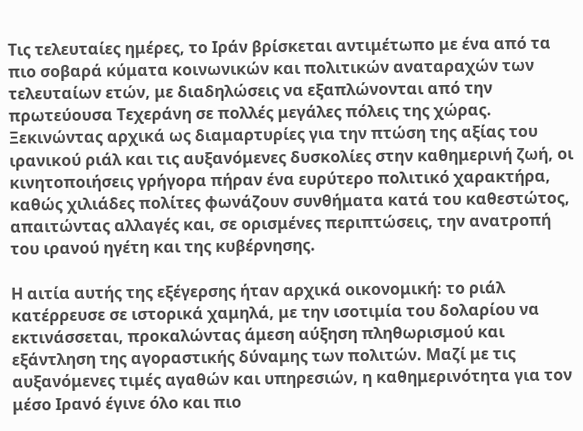Τις τελευταίες ημέρες, το Ιράν βρίσκεται αντιμέτωπο με ένα από τα πιο σοβαρά κύματα κοινωνικών και πολιτικών αναταραχών των τελευταίων ετών, με διαδηλώσεις να εξαπλώνονται από την πρωτεύουσα Τεχεράνη σε πολλές μεγάλες πόλεις της χώρας. Ξεκινώντας αρχικά ως διαμαρτυρίες για την πτώση της αξίας του ιρανικού ριάλ και τις αυξανόμενες δυσκολίες στην καθημερινή ζωή, οι κινητοποιήσεις γρήγορα πήραν ένα ευρύτερο πολιτικό χαρακτήρα, καθώς χιλιάδες πολίτες φωνάζουν συνθήματα κατά του καθεστώτος, απαιτώντας αλλαγές και, σε ορισμένες περιπτώσεις, την ανατροπή του ιρανού ηγέτη και της κυβέρνησης.

Η αιτία αυτής της εξέγερσης ήταν αρχικά οικονομική: το ριάλ κατέρρευσε σε ιστορικά χαμηλά, με την ισοτιμία του δολαρίου να εκτινάσσεται, προκαλώντας άμεση αύξηση πληθωρισμού και εξάντληση της αγοραστικής δύναμης των πολιτών. Μαζί με τις αυξανόμενες τιμές αγαθών και υπηρεσιών, η καθημερινότητα για τον μέσο Ιρανό έγινε όλο και πιο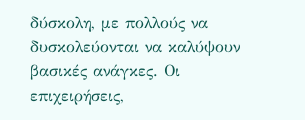δύσκολη, με πολλούς να δυσκολεύονται να καλύψουν βασικές ανάγκες. Οι επιχειρήσεις,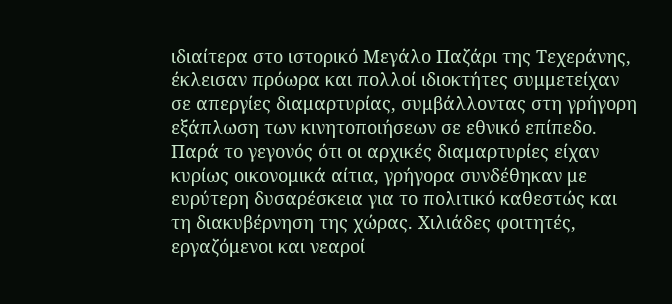ιδιαίτερα στο ιστορικό Μεγάλο Παζάρι της Τεχεράνης, έκλεισαν πρόωρα και πολλοί ιδιοκτήτες συμμετείχαν σε απεργίες διαμαρτυρίας, συμβάλλοντας στη γρήγορη εξάπλωση των κινητοποιήσεων σε εθνικό επίπεδο.
Παρά το γεγονός ότι οι αρχικές διαμαρτυρίες είχαν κυρίως οικονομικά αίτια, γρήγορα συνδέθηκαν με ευρύτερη δυσαρέσκεια για το πολιτικό καθεστώς και τη διακυβέρνηση της χώρας. Χιλιάδες φοιτητές, εργαζόμενοι και νεαροί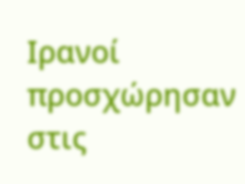Ιρανοί προσχώρησαν στις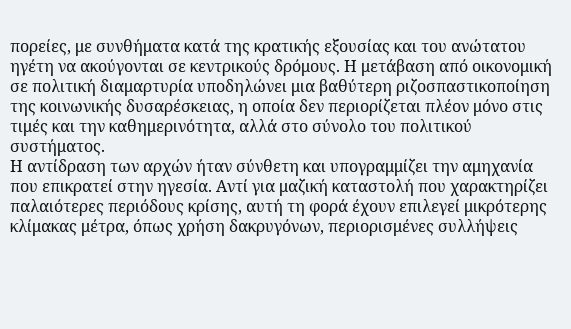πορείες, με συνθήματα κατά της κρατικής εξουσίας και του ανώτατου ηγέτη να ακούγονται σε κεντρικούς δρόμους. Η μετάβαση από οικονομική σε πολιτική διαμαρτυρία υποδηλώνει μια βαθύτερη ριζοσπαστικοποίηση της κοινωνικής δυσαρέσκειας, η οποία δεν περιορίζεται πλέον μόνο στις τιμές και την καθημερινότητα, αλλά στο σύνολο του πολιτικού συστήματος.
Η αντίδραση των αρχών ήταν σύνθετη και υπογραμμίζει την αμηχανία που επικρατεί στην ηγεσία. Αντί για μαζική καταστολή που χαρακτηρίζει παλαιότερες περιόδους κρίσης, αυτή τη φορά έχουν επιλεγεί μικρότερης κλίμακας μέτρα, όπως χρήση δακρυγόνων, περιορισμένες συλλήψεις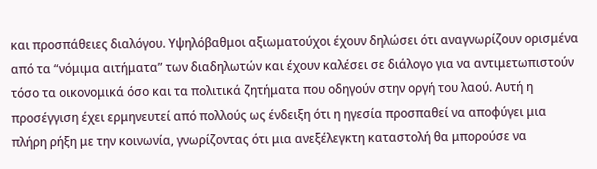και προσπάθειες διαλόγου. Υψηλόβαθμοι αξιωματούχοι έχουν δηλώσει ότι αναγνωρίζουν ορισμένα από τα “νόμιμα αιτήματα” των διαδηλωτών και έχουν καλέσει σε διάλογο για να αντιμετωπιστούν τόσο τα οικονομικά όσο και τα πολιτικά ζητήματα που οδηγούν στην οργή του λαού. Αυτή η προσέγγιση έχει ερμηνευτεί από πολλούς ως ένδειξη ότι η ηγεσία προσπαθεί να αποφύγει μια πλήρη ρήξη με την κοινωνία, γνωρίζοντας ότι μια ανεξέλεγκτη καταστολή θα μπορούσε να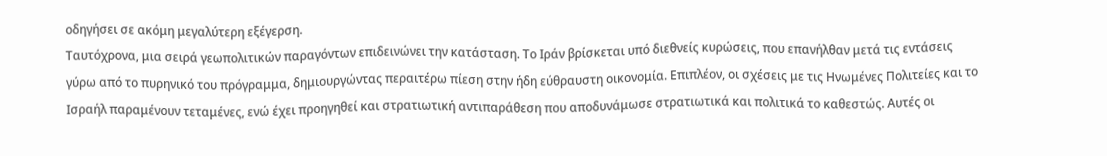οδηγήσει σε ακόμη μεγαλύτερη εξέγερση.
Ταυτόχρονα, μια σειρά γεωπολιτικών παραγόντων επιδεινώνει την κατάσταση. Το Ιράν βρίσκεται υπό διεθνείς κυρώσεις, που επανήλθαν μετά τις εντάσεις γύρω από το πυρηνικό του πρόγραμμα, δημιουργώντας περαιτέρω πίεση στην ήδη εύθραυστη οικονομία. Επιπλέον, οι σχέσεις με τις Ηνωμένες Πολιτείες και το Ισραήλ παραμένουν τεταμένες, ενώ έχει προηγηθεί και στρατιωτική αντιπαράθεση που αποδυνάμωσε στρατιωτικά και πολιτικά το καθεστώς. Αυτές οι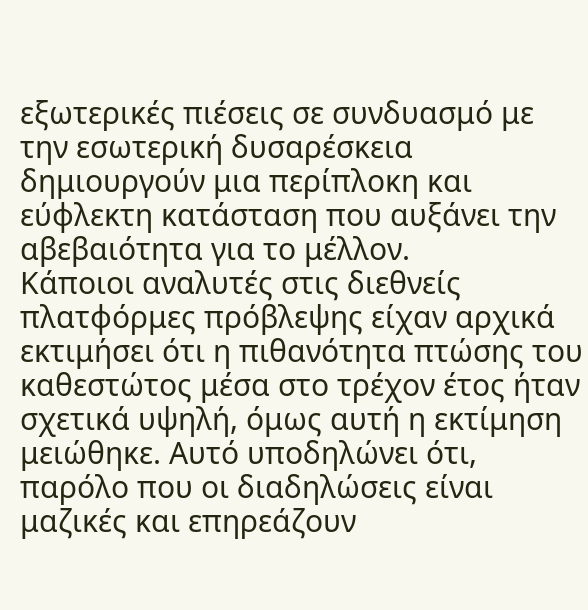εξωτερικές πιέσεις σε συνδυασμό με την εσωτερική δυσαρέσκεια δημιουργούν μια περίπλοκη και εύφλεκτη κατάσταση που αυξάνει την αβεβαιότητα για το μέλλον.
Κάποιοι αναλυτές στις διεθνείς πλατφόρμες πρόβλεψης είχαν αρχικά εκτιμήσει ότι η πιθανότητα πτώσης του καθεστώτος μέσα στο τρέχον έτος ήταν σχετικά υψηλή, όμως αυτή η εκτίμηση μειώθηκε. Αυτό υποδηλώνει ότι, παρόλο που οι διαδηλώσεις είναι μαζικές και επηρεάζουν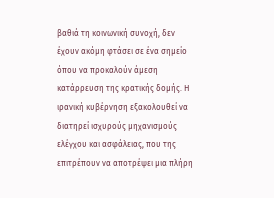βαθιά τη κοινωνική συνοχή, δεν έχουν ακόμη φτάσει σε ένα σημείο όπου να προκαλούν άμεση κατάρρευση της κρατικής δομής. Η ιρανική κυβέρνηση εξακολουθεί να διατηρεί ισχυρούς μηχανισμούς ελέγχου και ασφάλειας, που της επιτρέπουν να αποτρέψει μια πλήρη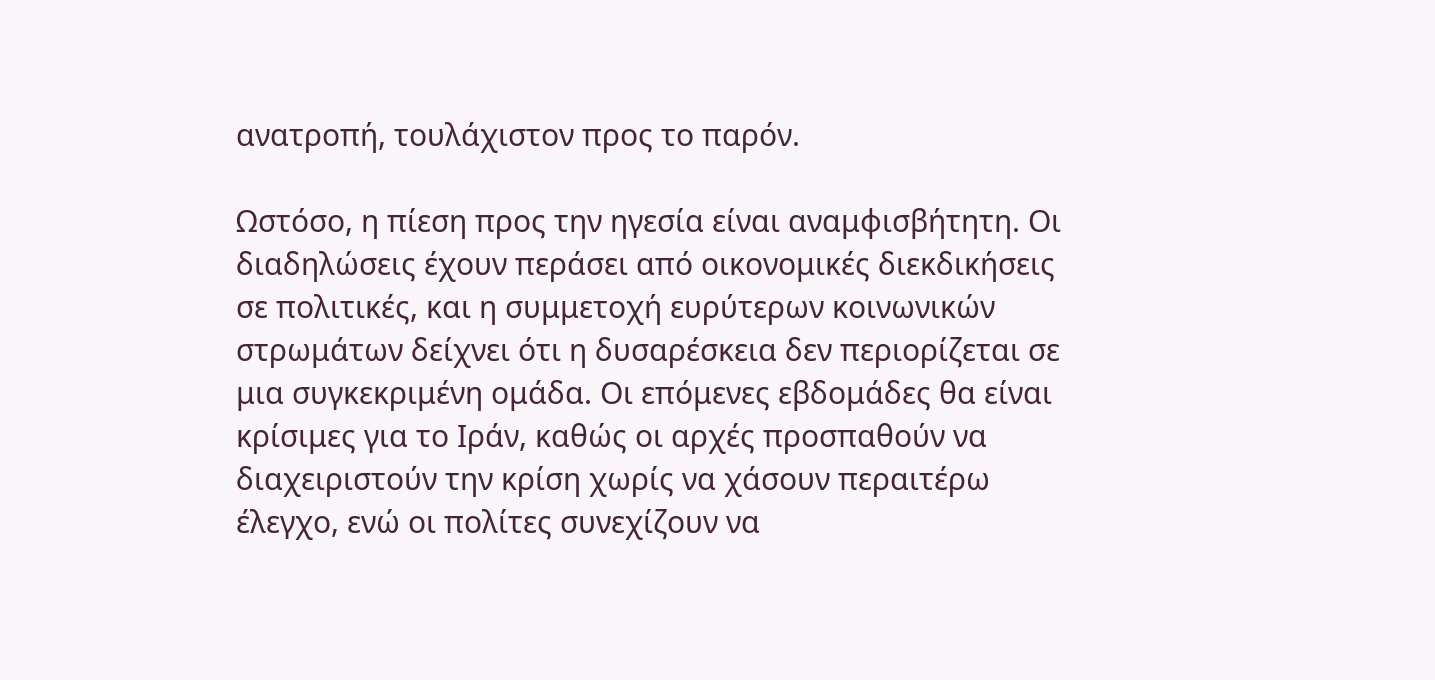ανατροπή, τουλάχιστον προς το παρόν.

Ωστόσο, η πίεση προς την ηγεσία είναι αναμφισβήτητη. Οι διαδηλώσεις έχουν περάσει από οικονομικές διεκδικήσεις σε πολιτικές, και η συμμετοχή ευρύτερων κοινωνικών στρωμάτων δείχνει ότι η δυσαρέσκεια δεν περιορίζεται σε μια συγκεκριμένη ομάδα. Οι επόμενες εβδομάδες θα είναι κρίσιμες για το Ιράν, καθώς οι αρχές προσπαθούν να διαχειριστούν την κρίση χωρίς να χάσουν περαιτέρω έλεγχο, ενώ οι πολίτες συνεχίζουν να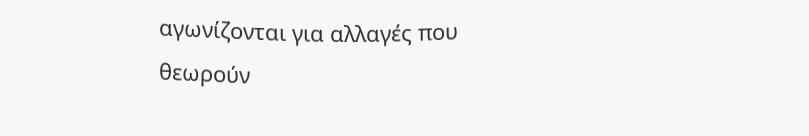αγωνίζονται για αλλαγές που θεωρούν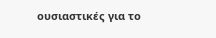ουσιαστικές για το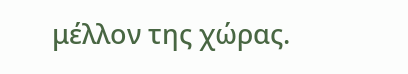μέλλον της χώρας.